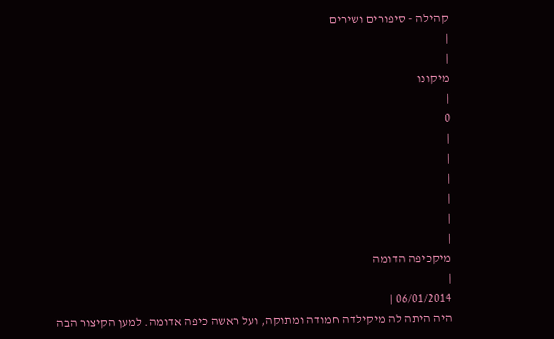קהילה - סיפורים ושירים
|
|
מיקונו
|
0
|
|
|
|
|
|
מיקכיפה הדומה
|
06/01/2014 |
היה היתה לה מיקילדה חמודה ומתוקה, ועל ראשה כיפה אדומה. למען הקיצור הבה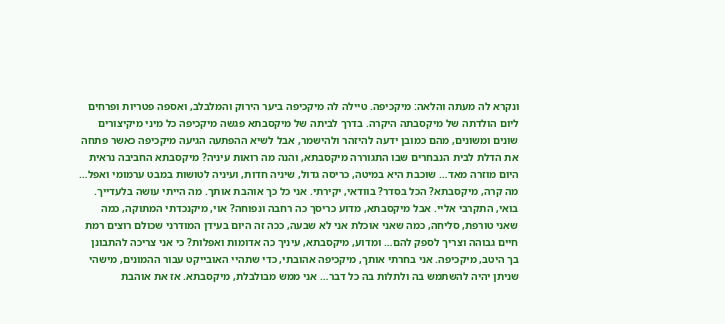ונקרא לה מעתה והלאה: מיקכיפה. טיילה לה מיקכיפה ביער הירוק והמלבלב, ואספה פטריות ופרחים ליום הולדתה של מיקסבתה היקרה. בדרך לביתה של מיקסבתא פגשה מיקכיפה כל מיני מיקיצורים שונים ומשונים, מהם כמובן ידעה להיזהר ולהישמר, אבל לשיא ההפתעה הגיעה מיקכיפה כאשר פתחה את הדלת לבית הנבחרים שבו התגוררה מיקסבתא, והנה מה רואות עיניה? מיקסבתא החביבה נראית היום מוזרה מאד… שוכבת היא במיטה, כריסה גדול, שיניה חדות, ועיניה לטושות במבט ערמומי ואפל… מה קרה, מיקסבתא? הכל בסדר? בוודאי, יקירתי. אני כל כך אוהבת אותך. מה הייתי עושה בלעדייך. בואי, התקרבי אליי. אבל מיקסבתא, מדוע כריסך כה רחבה ונפוחה? אוי, מיקנכדתי המתוקה, כמה שאני טורפת, סליחה, כמה שאני אוכלת אני לא שבעה, ככה זה היום בעידן המודרני שכולם רוצים רמת חיים גבוהה וצריך לספק להם… ומדוע, מיקסבתא, עיניך כה אדומות ואפלות? כי אני צריכה להתבונן בך היטב, מיקכיפה. אני בחרתי אותך, מיקכיפה אהובתי, כדי שתהיי האובייקט עבור ההמונים, מישהי שניתן יהיה להשתמש בה ולתלות בה כל דבר… אני ממש מבולבלת, מיקסבתא. אז את אוהבת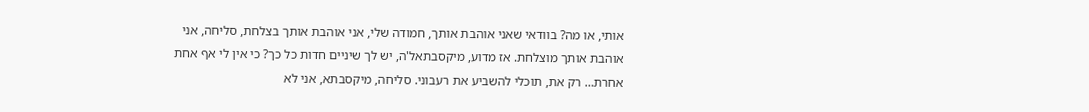אותי, או מה? בוודאי שאני אוהבת אותך, חמודה שלי, אני אוהבת אותך בצלחת, סליחה, אני אוהבת אותך מוצלחת. אז מדוע, מיקסבתאל'ה, יש לך שיניים חדות כל כך? כי אין לי אף אחת אחרת… רק את, תוכלי להשביע את רעבוני. סליחה, מיקסבתא, אני לא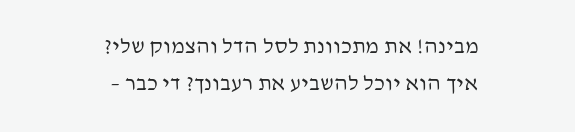מבינה! את מתכוונת לסל הדל והצמוק שלי? איך הוא יוכל להשביע את רעבונך? די כבר –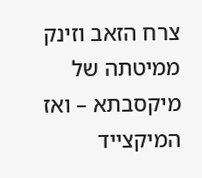צרח הזאב וזינק ממיטתה של מיקסבתא – ואז המיקצייד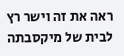ראה את זה וישר רץ לבית של מיקסבתה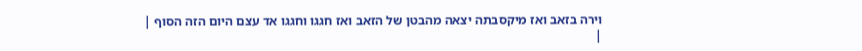וירה בזאב ואז מיקסבתה יצאה מהבטן של הזאב ואז חגגו וחגגו אד עצם היום הזה הסוף |
|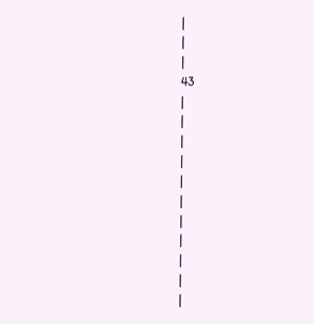|
|
|
43
|
|
|
|
|
|
|
|
|
|
|